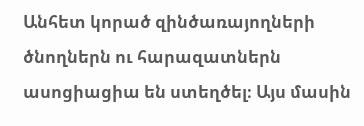Անհետ կորած զինծառայողների ծնողներն ու հարազատներն ասոցիացիա են ստեղծել։ Այս մասին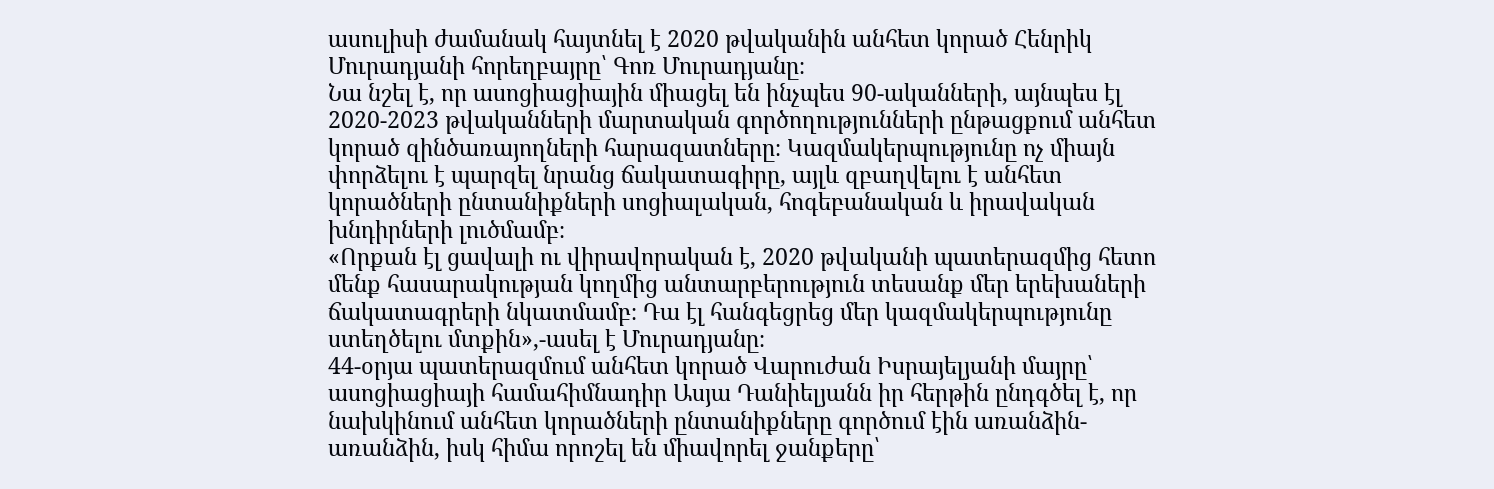ասուլիսի ժամանակ հայտնել է 2020 թվականին անհետ կորած Հենրիկ Մուրադյանի հորեղբայրը՝ Գոռ Մուրադյանը։
Նա նշել է, որ ասոցիացիային միացել են ինչպես 90-ականների, այնպես էլ 2020-2023 թվականների մարտական գործողությունների ընթացքում անհետ կորած զինծառայողների հարազատները։ Կազմակերպությունը ոչ միայն փորձելու է պարզել նրանց ճակատագիրը, այլև զբաղվելու է անհետ կորածների ընտանիքների սոցիալական, հոգեբանական և իրավական խնդիրների լուծմամբ։
«Որքան էլ ցավալի ու վիրավորական է, 2020 թվականի պատերազմից հետո մենք հասարակության կողմից անտարբերություն տեսանք մեր երեխաների ճակատագրերի նկատմամբ։ Դա էլ հանգեցրեց մեր կազմակերպությունը ստեղծելու մտքին»,-ասել է Մուրադյանը։
44-օրյա պատերազմում անհետ կորած Վարուժան Իսրայելյանի մայրը՝ ասոցիացիայի համահիմնադիր Ասյա Դանիելյանն իր հերթին ընդգծել է, որ նախկինում անհետ կորածների ընտանիքները գործում էին առանձին-առանձին, իսկ հիմա որոշել են միավորել ջանքերը՝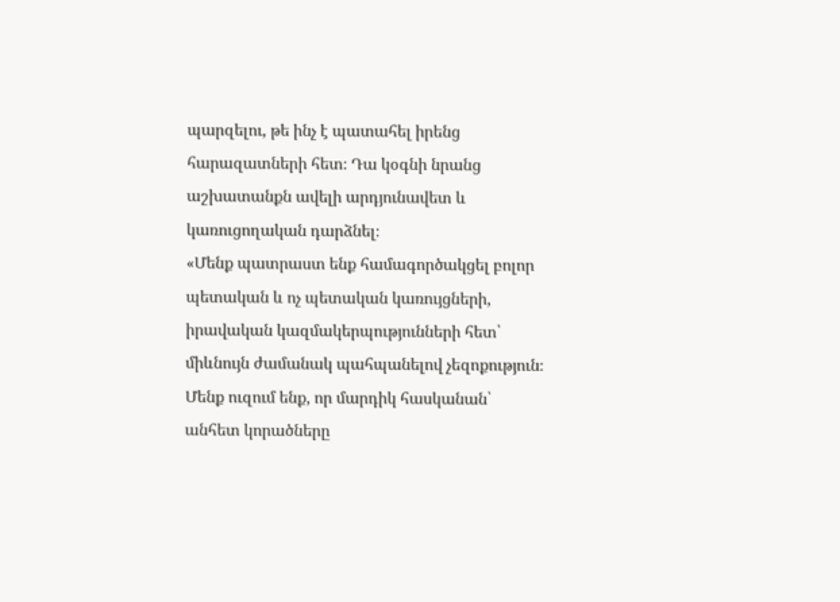պարզելու, թե ինչ է պատահել իրենց հարազատների հետ։ Դա կօգնի նրանց աշխատանքն ավելի արդյունավետ և կառուցողական դարձնել։
«Մենք պատրաստ ենք համագործակցել բոլոր պետական և ոչ պետական կառույցների, իրավական կազմակերպությունների հետ՝ միևնույն ժամանակ պահպանելով չեզոքություն։ Մենք ուզում ենք, որ մարդիկ հասկանան՝ անհետ կորածները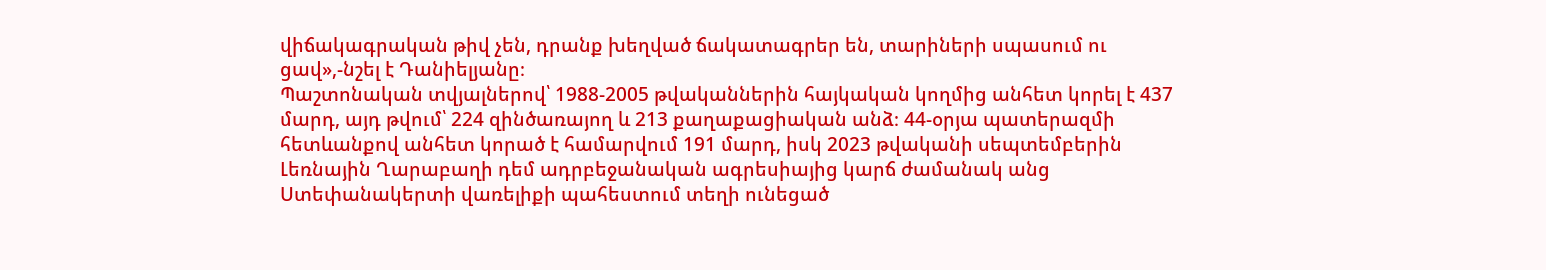վիճակագրական թիվ չեն, դրանք խեղված ճակատագրեր են, տարիների սպասում ու ցավ»,-նշել է Դանիելյանը։
Պաշտոնական տվյալներով՝ 1988-2005 թվականներին հայկական կողմից անհետ կորել է 437 մարդ, այդ թվում՝ 224 զինծառայող և 213 քաղաքացիական անձ։ 44-օրյա պատերազմի հետևանքով անհետ կորած է համարվում 191 մարդ, իսկ 2023 թվականի սեպտեմբերին Լեռնային Ղարաբաղի դեմ ադրբեջանական ագրեսիայից կարճ ժամանակ անց Ստեփանակերտի վառելիքի պահեստում տեղի ունեցած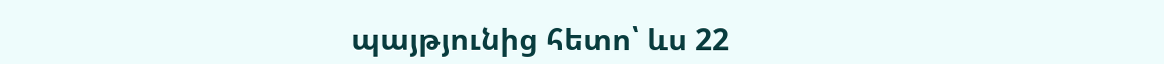պայթյունից հետո՝ ևս 22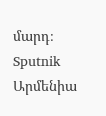մարդ։
Sputnik Արմենիա